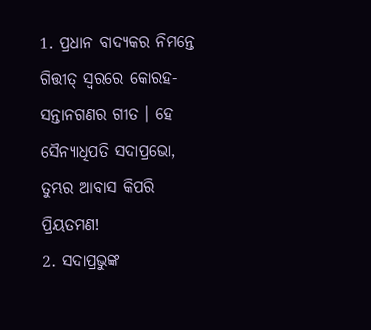1. ପ୍ରଧାନ ବାଦ୍ୟକର ନିମନ୍ତେ ଗିତ୍ତୀତ୍ ସ୍ଵରରେ କୋରହ-ସନ୍ତାନଗଣର ଗୀତ । ହେ ସୈନ୍ୟାଧିପତି ସଦାପ୍ରଭୋ, ତୁମ୍ଭର ଆବାସ କିପରି ପ୍ରିୟତମଣ!
2. ସଦାପ୍ରଭୁଙ୍କ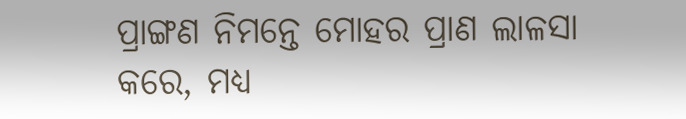ପ୍ରାଙ୍ଗଣ ନିମନ୍ତେ ମୋହର ପ୍ରାଣ ଲାଳସା କରେ, ମଧ୍ୟ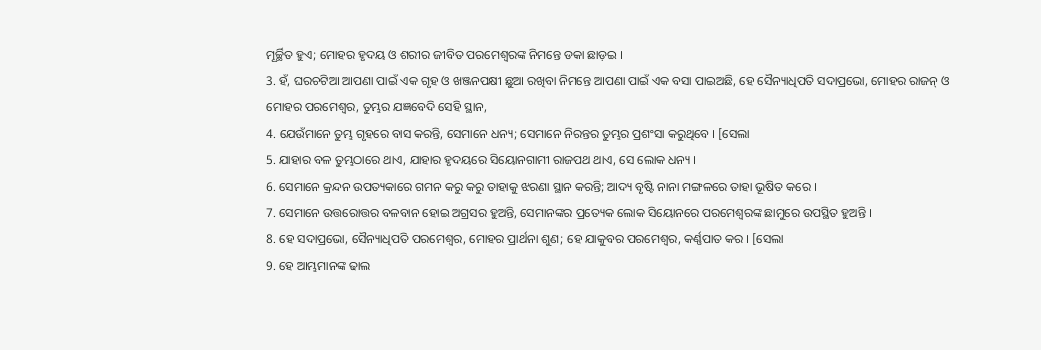ମୂର୍ଚ୍ଛିତ ହୁଏ; ମୋହର ହୃଦୟ ଓ ଶରୀର ଜୀବିତ ପରମେଶ୍ଵରଙ୍କ ନିମନ୍ତେ ଡକା ଛାଡ଼ଇ ।
3. ହଁ, ଘରଚଟିଆ ଆପଣା ପାଇଁ ଏକ ଗୃହ ଓ ଖଞ୍ଜନପକ୍ଷୀ ଛୁଆ ରଖିବା ନିମନ୍ତେ ଆପଣା ପାଇଁ ଏକ ବସା ପାଇଅଛି, ହେ ସୈନ୍ୟାଧିପତି ସଦାପ୍ରଭୋ, ମୋହର ରାଜନ୍ ଓ ମୋହର ପରମେଶ୍ଵର, ତୁମ୍ଭର ଯଜ୍ଞବେଦି ସେହି ସ୍ଥାନ,
4. ଯେଉଁମାନେ ତୁମ୍ଭ ଗୃହରେ ବାସ କରନ୍ତି, ସେମାନେ ଧନ୍ୟ; ସେମାନେ ନିରନ୍ତର ତୁମ୍ଭର ପ୍ରଶଂସା କରୁଥିବେ । [ସେଲା
5. ଯାହାର ବଳ ତୁମ୍ଭଠାରେ ଥାଏ, ଯାହାର ହୃଦୟରେ ସିୟୋନଗାମୀ ରାଜପଥ ଥାଏ, ସେ ଲୋକ ଧନ୍ୟ ।
6. ସେମାନେ କ୍ରନ୍ଦନ ଉପତ୍ୟକାରେ ଗମନ କରୁ କରୁ ତାହାକୁ ଝରଣା ସ୍ଥାନ କରନ୍ତି; ଆଦ୍ୟ ବୃଷ୍ଟି ନାନା ମଙ୍ଗଳରେ ତାହା ଭୂଷିତ କରେ ।
7. ସେମାନେ ଉତ୍ତରୋତ୍ତର ବଳବାନ ହୋଇ ଅଗ୍ରସର ହୁଅନ୍ତି, ସେମାନଙ୍କର ପ୍ରତ୍ୟେକ ଲୋକ ସିୟୋନରେ ପରମେଶ୍ଵରଙ୍କ ଛାମୁରେ ଉପସ୍ଥିତ ହୁଅନ୍ତି ।
8. ହେ ସଦାପ୍ରଭୋ, ସୈନ୍ୟାଧିପତି ପରମେଶ୍ଵର, ମୋହର ପ୍ରାର୍ଥନା ଶୁଣ; ହେ ଯାକୁବର ପରମେଶ୍ଵର, କର୍ଣ୍ଣପାତ କର । [ସେଲା
9. ହେ ଆମ୍ଭମାନଙ୍କ ଢାଲ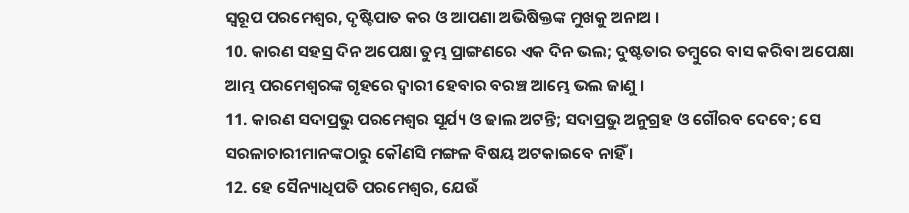ସ୍ଵରୂପ ପରମେଶ୍ଵର, ଦୃଷ୍ଟିପାତ କର ଓ ଆପଣା ଅଭିଷିକ୍ତଙ୍କ ମୁଖକୁ ଅନାଅ ।
10. କାରଣ ସହସ୍ର ଦିନ ଅପେକ୍ଷା ତୁମ୍ଭ ପ୍ରାଙ୍ଗଣରେ ଏକ ଦିନ ଭଲ; ଦୁଷ୍ଟତାର ତମ୍ଵୁରେ ବାସ କରିବା ଅପେକ୍ଷା ଆମ୍ଭ ପରମେଶ୍ଵରଙ୍କ ଗୃହରେ ଦ୍ଵାରୀ ହେବାର ବରଞ୍ଚ ଆମ୍ଭେ ଭଲ ଜାଣୁ ।
11. କାରଣ ସଦାପ୍ରଭୁ ପରମେଶ୍ଵର ସୂର୍ଯ୍ୟ ଓ ଢାଲ ଅଟନ୍ତି; ସଦାପ୍ରଭୁ ଅନୁଗ୍ରହ ଓ ଗୌରବ ଦେବେ; ସେ ସରଳାଚାରୀମାନଙ୍କଠାରୁ କୌଣସି ମଙ୍ଗଳ ବିଷୟ ଅଟକାଇବେ ନାହିଁ ।
12. ହେ ସୈନ୍ୟାଧିପତି ପରମେଶ୍ଵର, ଯେଉଁ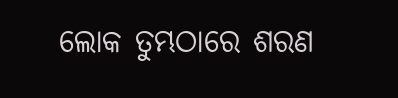ଲୋକ ତୁମ୍ଭଠାରେ ଶରଣ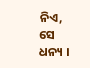ନିଏ, ସେ ଧନ୍ୟ ।